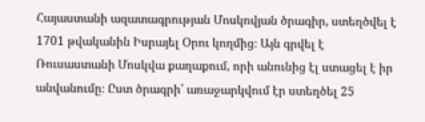Հայաստանի ազատագրության Մոսկովյան ծրագիր, ստեղծվել է 1701 թվականին Իսրայել Օրու կողմից։ Այն գրվել է Ռուսաստանի Մոսկվա քաղաքում, որի անունից էլ ստացել է իր անվանումը։ Ըստ ծրագրի՝ առաջարկվում էր ստեղծել 25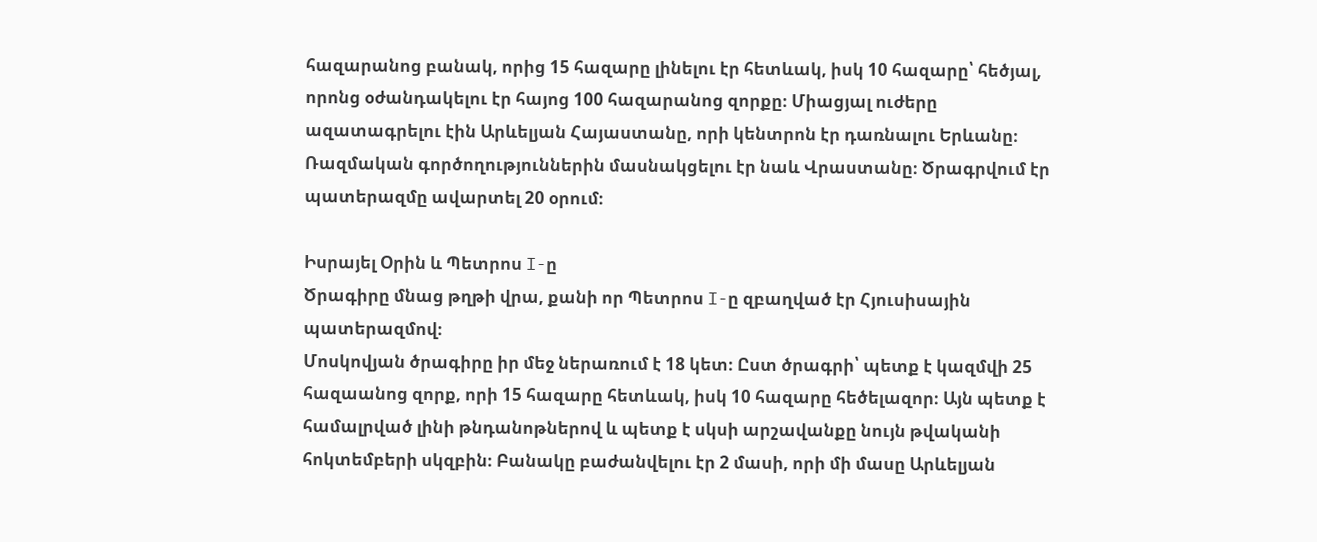հազարանոց բանակ, որից 15 հազարը լինելու էր հետևակ, իսկ 10 հազարը՝ հեծյալ, որոնց օժանդակելու էր հայոց 100 հազարանոց զորքը։ Միացյալ ուժերը ազատագրելու էին Արևելյան Հայաստանը, որի կենտրոն էր դառնալու Երևանը։ Ռազմական գործողություններին մասնակցելու էր նաև Վրաստանը։ Ծրագրվում էր պատերազմը ավարտել 20 օրում։

Իսրայել Օրին և Պետրոս I-ը
Ծրագիրը մնաց թղթի վրա, քանի որ Պետրոս I-ը զբաղված էր Հյուսիսային պատերազմով։
Մոսկովյան ծրագիրը իր մեջ ներառում է 18 կետ։ Ըստ ծրագրի՝ պետք է կազմվի 25 հազաանոց զորք, որի 15 հազարը հետևակ, իսկ 10 հազարը հեծելազոր։ Այն պետք է համալրված լինի թնդանոթներով և պետք է սկսի արշավանքը նույն թվականի հոկտեմբերի սկզբին։ Բանակը բաժանվելու էր 2 մասի, որի մի մասը Արևելյան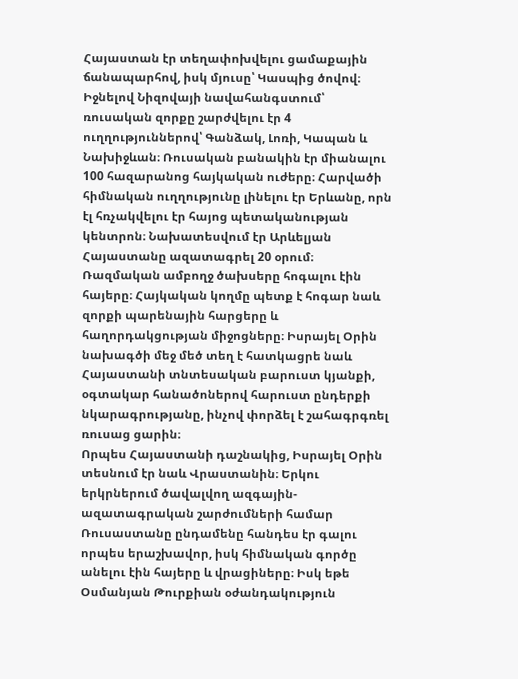Հայաստան էր տեղափոխվելու ցամաքային ճանապարհով, իսկ մյուսը՝ Կասպից ծովով։ Իջնելով Նիզովայի նավահանգստում՝ ռուսական զորքը շարժվելու էր 4 ուղղություններով՝ Գանձակ, Լոռի, Կապան և Նախիջևան։ Ռուսական բանակին էր միանալու 100 հազարանոց հայկական ուժերը։ Հարվածի հիմնական ուղղությունը լինելու էր Երևանը, որն էլ հռչակվելու էր հայոց պետականության կենտրոն։ Նախատեսվում էր Արևելյան Հայաստանը ազատագրել 20 օրում։
Ռազմական ամբողջ ծախսերը հոգալու էին հայերը։ Հայկական կողմը պետք է հոգար նաև զորքի պարենային հարցերը և հաղորդակցության միջոցները։ Իսրայել Օրին նախագծի մեջ մեծ տեղ է հատկացրե նաև Հայաստանի տնտեսական բարուստ կյանքի, օգտակար հանածոներով հարուստ ընդերքի նկարագրությանը, ինչով փորձել է շահագրգռել ռուսաց ցարին։
Որպես Հայաստանի դաշնակից, Իսրայել Օրին տեսնում էր նաև Վրաստանին։ Երկու երկրներում ծավալվող ազգային-ազատագրական շարժումների համար Ռուսաստանը ընդամենը հանդես էր գալու որպես երաշխավոր, իսկ հիմնական գործը անելու էին հայերը և վրացիները։ Իսկ եթե Օսմանյան Թուրքիան օժանդակություն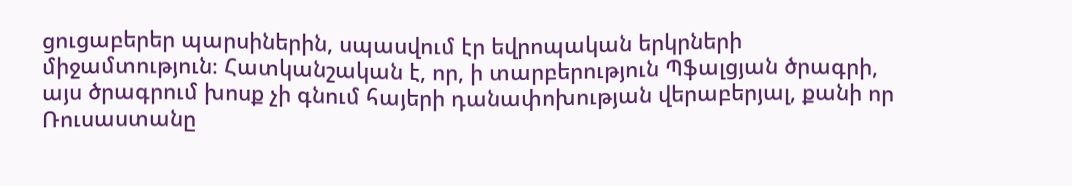ցուցաբերեր պարսիներին, սպասվում էր եվրոպական երկրների միջամտություն։ Հատկանշական է, որ, ի տարբերություն Պֆալցյան ծրագրի, այս ծրագրում խոսք չի գնում հայերի դանափոխության վերաբերյալ, քանի որ Ռուսաստանը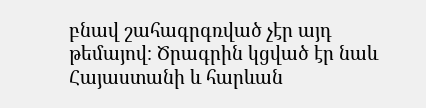բնավ շահագրգռված չէր այդ թեմայով։ Ծրագրին կցված էր նաև Հայաստանի և հարևան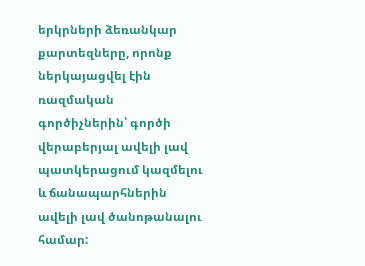երկրների ձեռանկար քարտեզները, որոնք ներկայացվել էին ռազմական գործիչներին՝ գործի վերաբերյալ ավելի լավ պատկերացում կազմելու և ճանապարհներին ավելի լավ ծանոթանալու համար: